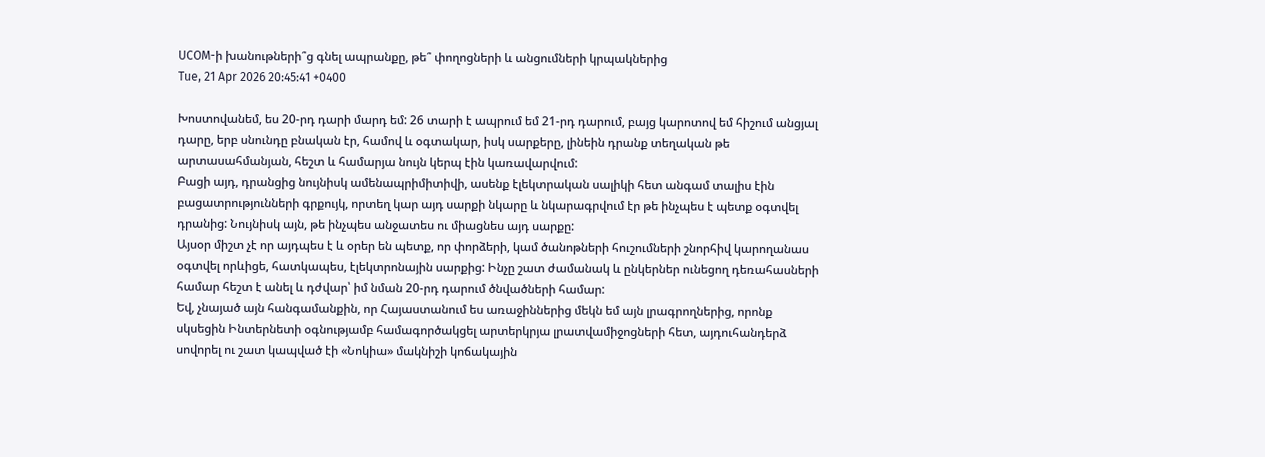UCOM-ի խանութների՞ց գնել ապրանքը, թե՞ փողոցների և անցումների կրպակներից
Tue, 21 Apr 2026 20:45:41 +0400

Խոստովանեմ, ես 20-րդ դարի մարդ եմ: 26 տարի է ապրում եմ 21-րդ դարում, բայց կարոտով եմ հիշում անցյալ դարը, երբ սնունդը բնական էր, համով և օգտակար, իսկ սարքերը, լինեին դրանք տեղական թե արտասահմանյան, հեշտ և համարյա նույն կերպ էին կառավարվում:
Բացի այդ, դրանցից նույնիսկ ամենապրիմիտիվի, ասենք էլեկտրական սալիկի հետ անգամ տալիս էին բացատրությունների գրքույկ, որտեղ կար այդ սարքի նկարը և նկարագրվում էր թե ինչպես է պետք օգտվել դրանից: Նույնիսկ այն, թե ինչպես անջատես ու միացնես այդ սարքը:
Այսօր միշտ չէ որ այդպես է և օրեր են պետք, որ փորձերի, կամ ծանոթների հուշումների շնորհիվ կարողանաս օգտվել որևիցե, հատկապես, էլեկտրոնային սարքից: Ինչը շատ ժամանակ և ընկերներ ունեցող դեռահասների համար հեշտ է անել և դժվար՝ իմ նման 20-րդ դարում ծնվածների համար:
Եվ, չնայած այն հանգամանքին, որ Հայաստանում ես առաջիններից մեկն եմ այն լրագրողներից, որոնք սկսեցին Ինտերնետի օգնությամբ համագործակցել արտերկրյա լրատվամիջոցների հետ, այդուհանդերձ սովորել ու շատ կապված էի «Նոկիա» մակնիշի կոճակային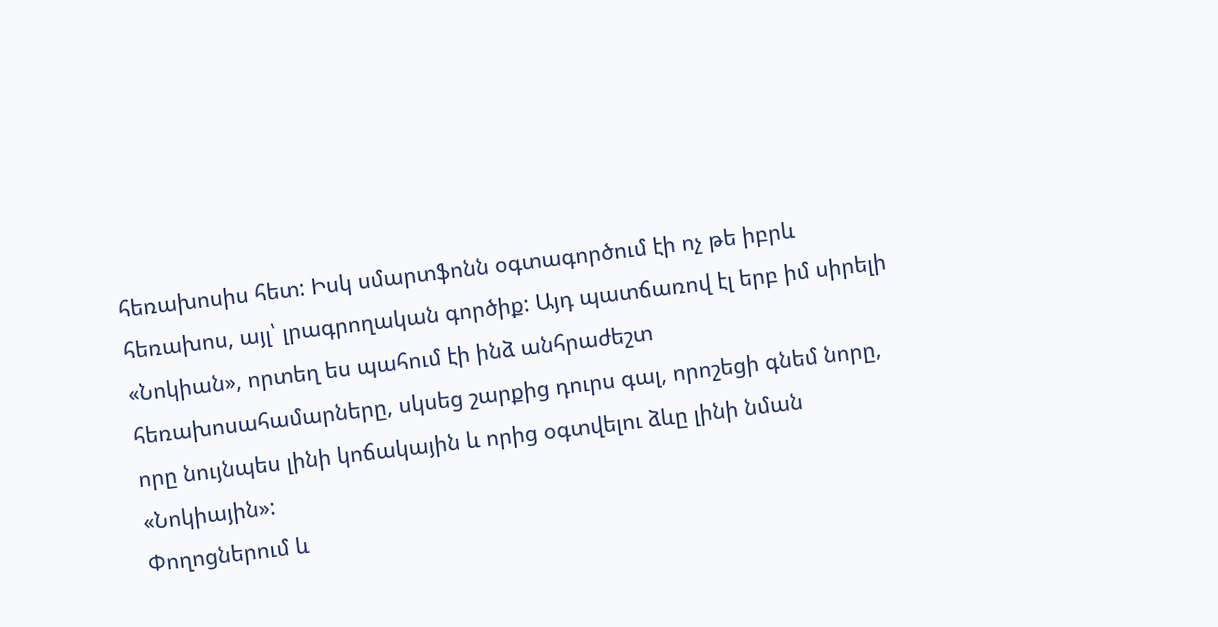հեռախոսիս հետ: Իսկ սմարտֆոնն օգտագործում էի ոչ թե իբրև հեռախոս, այլ՝ լրագրողական գործիք: Այդ պատճառով էլ երբ իմ սիրելի «Նոկիան», որտեղ ես պահում էի ինձ անհրաժեշտ հեռախոսահամարները, սկսեց շարքից դուրս գալ, որոշեցի գնեմ նորը, որը նույնպես լինի կոճակային և որից օգտվելու ձևը լինի նման «Նոկիային»:
Փողոցներում և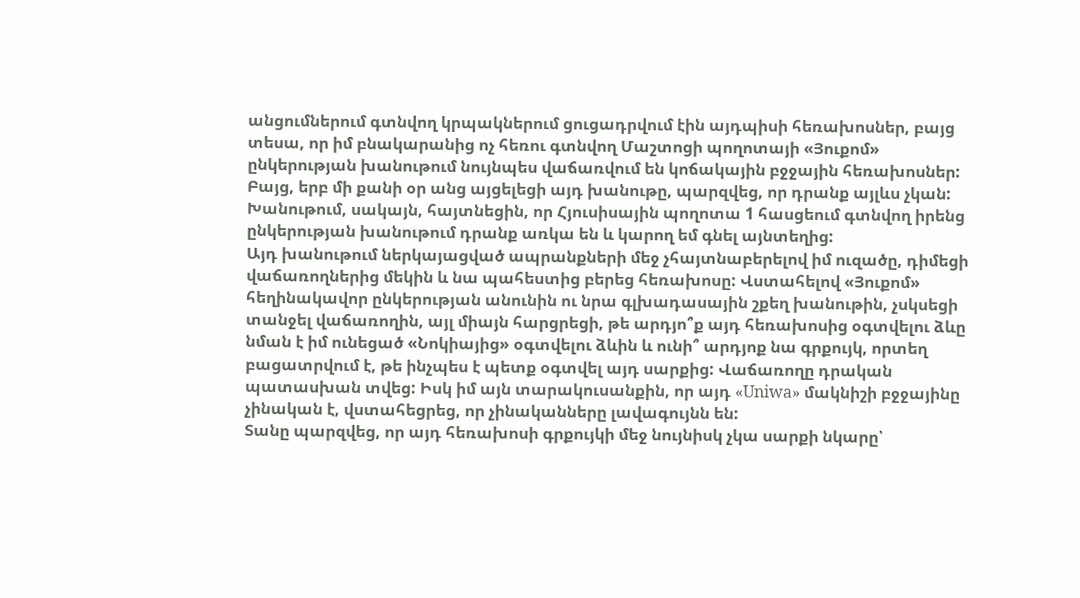անցումներում գտնվող կրպակներում ցուցադրվում էին այդպիսի հեռախոսներ, բայց տեսա, որ իմ բնակարանից ոչ հեռու գտնվող Մաշտոցի պողոտայի «Յուքոմ» ընկերության խանութում նույնպես վաճառվում են կոճակային բջջային հեռախոսներ: Բայց, երբ մի քանի օր անց այցելեցի այդ խանութը, պարզվեց, որ դրանք այլևս չկան: Խանութում, սակայն, հայտնեցին, որ Հյուսիսային պողոտա 1 հասցեում գտնվող իրենց ընկերության խանութում դրանք առկա են և կարող եմ գնել այնտեղից:
Այդ խանութում ներկայացված ապրանքների մեջ չհայտնաբերելով իմ ուզածը, դիմեցի վաճառողներից մեկին և նա պահեստից բերեց հեռախոսը: Վստահելով «Յուքոմ» հեղինակավոր ընկերության անունին ու նրա գլխադասային շքեղ խանութին, չսկսեցի տանջել վաճառողին, այլ միայն հարցրեցի, թե արդյո՞ք այդ հեռախոսից օգտվելու ձևը նման է իմ ունեցած «Նոկիայից» օգտվելու ձևին և ունի՞ արդյոք նա գրքույկ, որտեղ բացատրվում է, թե ինչպես է պետք օգտվել այդ սարքից: Վաճառողը դրական պատասխան տվեց: Իսկ իմ այն տարակուսանքին, որ այդ «Uniwa» մակնիշի բջջայինը չինական է, վստահեցրեց, որ չինականները լավագույնն են:
Տանը պարզվեց, որ այդ հեռախոսի գրքույկի մեջ նույնիսկ չկա սարքի նկարը՝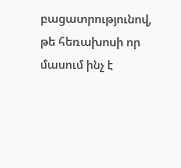բացատրությունով, թե հեռախոսի որ մասում ինչ է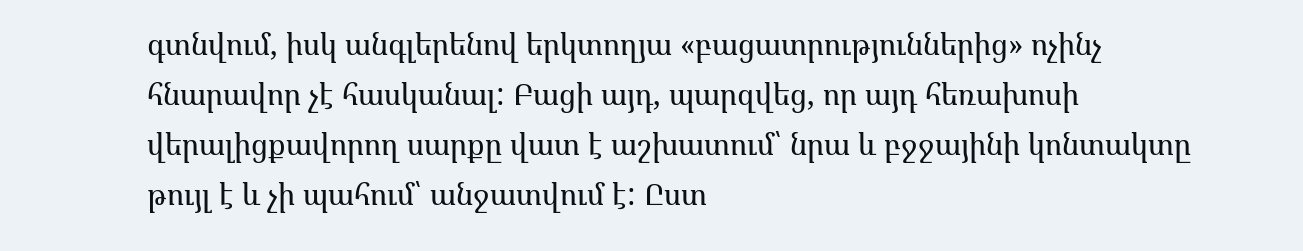գտնվում, իսկ անգլերենով երկտողյա «բացատրություններից» ոչինչ հնարավոր չէ հասկանալ: Բացի այդ, պարզվեց, որ այդ հեռախոսի վերալիցքավորող սարքը վատ է աշխատում՝ նրա և բջջայինի կոնտակտը թույլ է և չի պահում՝ անջատվում է: Ըստ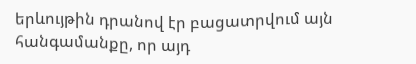երևույթին դրանով էր բացատրվում այն հանգամանքը, որ այդ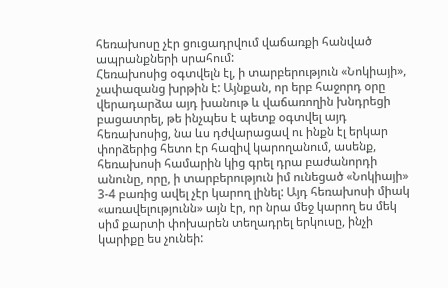հեռախոսը չէր ցուցադրվում վաճառքի հանված ապրանքների սրահում:
Հեռախոսից օգտվելն էլ, ի տարբերություն «Նոկիայի», չափազանց խրթին է: Այնքան, որ երբ հաջորդ օրը վերադարձա այդ խանութ և վաճառողին խնդրեցի բացատրել, թե ինչպես է պետք օգտվել այդ հեռախոսից, նա ևս դժվարացավ ու ինքն էլ երկար փորձերից հետո էր հազիվ կարողանում, ասենք, հեռախոսի համարին կից գրել դրա բաժանորդի անունը, որը, ի տարբերություն իմ ունեցած «Նոկիայի» 3-4 բառից ավել չէր կարող լինել: Այդ հեռախոսի միակ «առավելությունն» այն էր, որ նրա մեջ կարող ես մեկ սիմ քարտի փոխարեն տեղադրել երկուսը, ինչի կարիքը ես չունեի: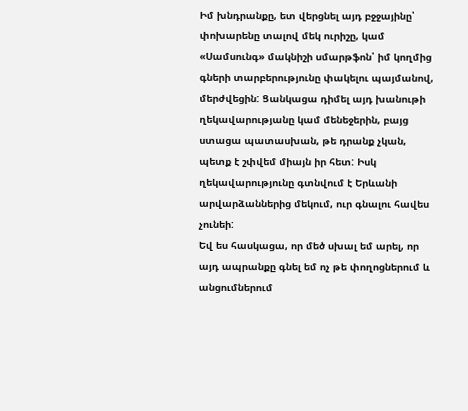Իմ խնդրանքը, ետ վերցնել այդ բջջայինը՝ փոխարենը տալով մեկ ուրիշը, կամ «Սամսունգ» մակնիշի սմարթֆոն՝ իմ կողմից գների տարբերությունը փակելու պայմանով, մերժվեցին: Ցանկացա դիմել այդ խանութի ղեկավարությանը կամ մենեջերին, բայց ստացա պատասխան, թե դրանք չկան, պետք է շփվեմ միայն իր հետ: Իսկ ղեկավարությունը գտնվում է Երևանի արվարձաններից մեկում, ուր գնալու հավես չունեի:
Եվ ես հասկացա, որ մեծ սխալ եմ արել, որ այդ ապրանքը գնել եմ ոչ թե փողոցներում և անցումներում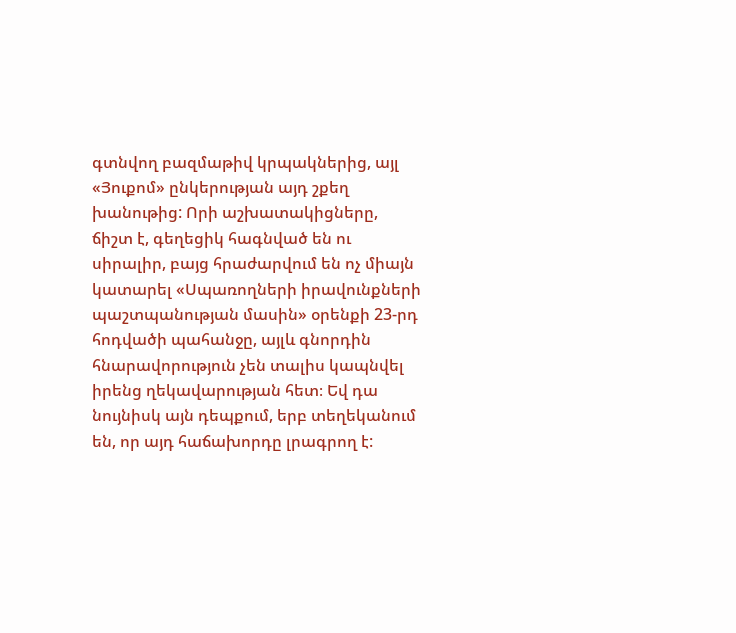գտնվող բազմաթիվ կրպակներից, այլ «Յուքոմ» ընկերության այդ շքեղ խանութից: Որի աշխատակիցները, ճիշտ է, գեղեցիկ հագնված են ու սիրալիր, բայց հրաժարվում են ոչ միայն կատարել «Սպառողների իրավունքների պաշտպանության մասին» օրենքի 23-րդ հոդվածի պահանջը, այլև գնորդին հնարավորություն չեն տալիս կապնվել իրենց ղեկավարության հետ։ Եվ դա նույնիսկ այն դեպքում, երբ տեղեկանում են, որ այդ հաճախորդը լրագրող է: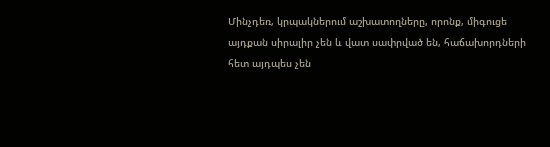Մինչդեռ, կրպակներում աշխատողները, որոնք, միգուցե այդքան սիրալիր չեն և վատ սափրված են, հաճախորդների հետ այդպես չեն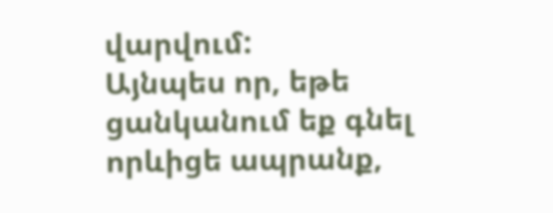վարվում:
Այնպես որ, եթե ցանկանում եք գնել որևիցե ապրանք,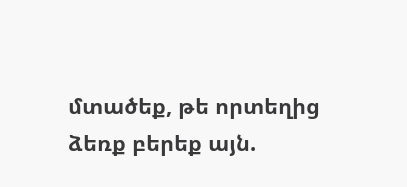մտածեք, թե որտեղից ձեռք բերեք այն.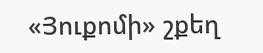«Յուքոմի» շքեղ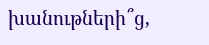խանութների՞ց,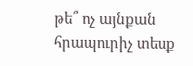թե՞ ոչ այնքան հրապուրիչ տեսք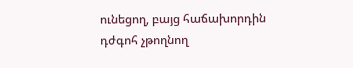ունեցող, բայց հաճախորդին դժգոհ չթողնող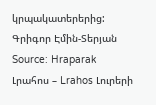կրպակատերերից:
Գրիգոր Էմին-Տերյան
Source: Hraparak
Լրահոս – Lrahos Լուրերի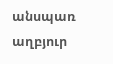անսպառ աղբյուր